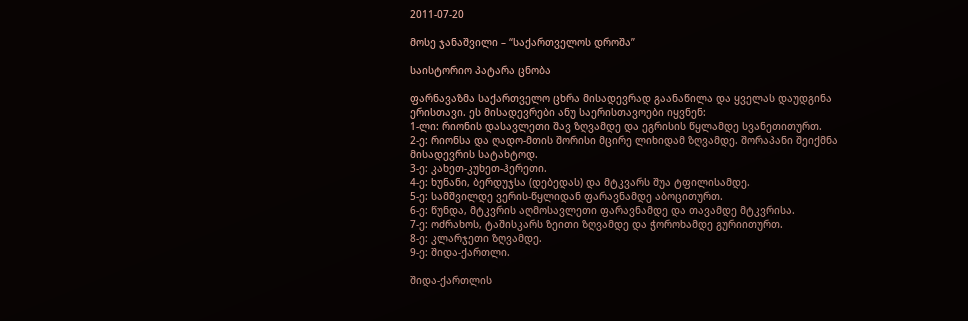2011-07-20

მოსე ჯანაშვილი – “საქართველოს დროშა”

საისტორიო პატარა ცნობა

ფარნავაზმა საქართველო ცხრა მისადევრად გაანაწილა და ყველას დაუდგინა ერისთავი. ეს მისადევრები ანუ საერისთავოები იყვნენ:
1-ლი: რიონის დასავლეთი შავ ზღვამდე და ეგრისის წყლამდე სვანეთითურთ.
2-ე: რიონსა და ღადო-მთის შორისი მცირე ლიხიდამ ზღვამდე. შორაპანი შეიქმნა მისადევრის სატახტოდ.
3-ე: კახეთ-კუხეთ-ჰერეთი.
4-ე: ხუნანი, ბერდუჯსა (დებედას) და მტკვარს შუა ტფილისამდე.
5-ე: სამშვილდე ვერის-წყლიდან ფარავნამდე აბოცითურთ.
6-ე: წუნდა, მტკვრის აღმოსავლეთი ფარავნამდე და თავამდე მტკვრისა.
7-ე: ოძრახოს, ტაშისკარს ზეითი ზღვამდე და ჭოროხამდე გურიითურთ.
8-ე: კლარჯეთი ზღვამდე.
9-ე: შიდა-ქართლი.

შიდა-ქართლის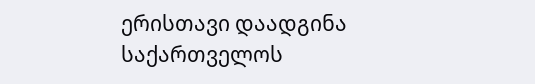ერისთავი დაადგინა საქართველოს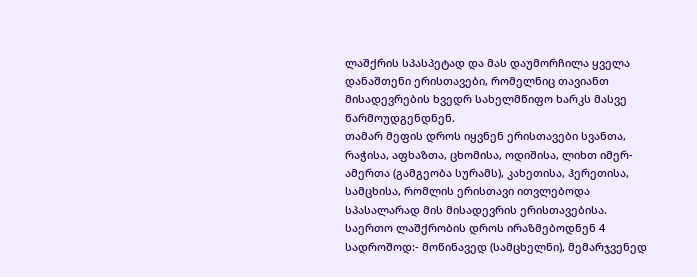ლაშქრის სპასპეტად და მას დაუმორჩილა ყველა დანაშთენი ერისთავები, რომელნიც თავიანთ მისადევრების ხვედრ სახელმწიფო ხარკს მასვე წარმოუდგენდნენ.
თამარ მეფის დროს იყვნენ ერისთავები სვანთა, რაჭისა, აფხაზთა, ცხომისა, ოდიშისა, ლიხთ იმერ-ამერთა (გამგეობა სურამს), კახეთისა, ჰერეთისა, სამცხისა, რომლის ერისთავი ითვლებოდა სპასალარად მის მისადევრის ერისთავებისა.
საერთო ლაშქრობის დროს ირაზმებოდნენ 4 სადროშოდ:- მოწინავედ (სამცხელნი), მემარჯვენედ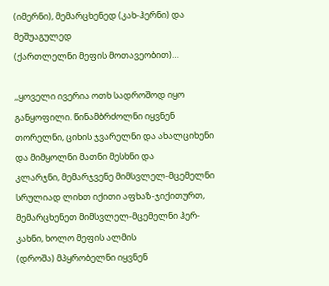(იმერნი), მემარცხენედ (კახ-ჰერნი) და მეშუაგულედ
(ქართლელნი მეფის მოთავეობით)…

,,ყოველი ივერია ოთხ სადროშოდ იყო განყოფილი. წინამბრძოლნი იყვნენ თორელნი, ციხის ჯვარელნი და ახალციხენი და მიმყოლნი მათნი მესხნი და
კლარჯნი, მემარჯვენე მიმსვლელ-მცემელნი სრულიად ლიხთ იქითი აფხაზ-ჯიქითურთ, მემარცხენეთ მიმსვლელ-მცემელნი ჰერ-კახნი, ხოლო მეფის ალმის
(დროშა) მპყრობელნი იყვნენ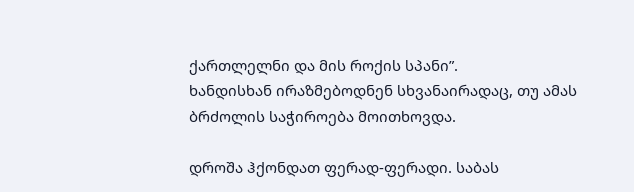ქართლელნი და მის როქის სპანი”.
ხანდისხან ირაზმებოდნენ სხვანაირადაც, თუ ამას ბრძოლის საჭიროება მოითხოვდა.

დროშა ჰქონდათ ფერად-ფერადი. საბას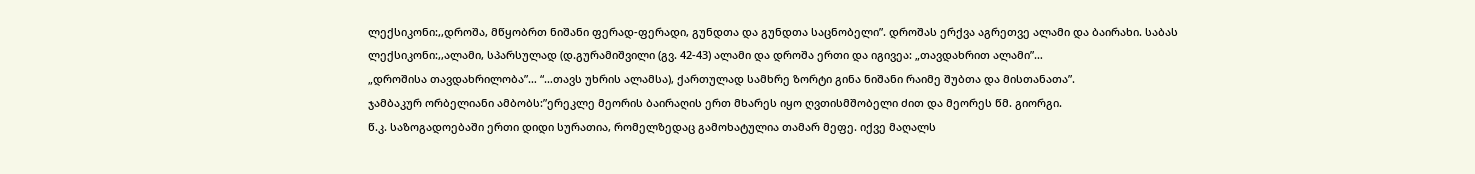ლექსიკონი:,,დროშა, მწყობრთ ნიშანი ფერად-ფერადი, გუნდთა და გუნდთა საცნობელი”. დროშას ერქვა აგრეთვე ალამი და ბაირახი. საბას ლექსიკონი:,,ალამი, სპარსულად (დ.გურამიშვილი (გვ. 42-43) ალამი და დროშა ერთი და იგივეა: „თავდახრით ალამი”…
„დროშისა თავდახრილობა”… “…თავს უხრის ალამსა), ქართულად სამხრე ზორტი გინა ნიშანი რაიმე შუბთა და მისთანათა”.
ჯამბაკურ ორბელიანი ამბობს:”ერეკლე მეორის ბაირაღის ერთ მხარეს იყო ღვთისმშობელი ძით და მეორეს წმ. გიორგი.
წ.კ. საზოგადოებაში ერთი დიდი სურათია, რომელზედაც გამოხატულია თამარ მეფე. იქვე მაღალს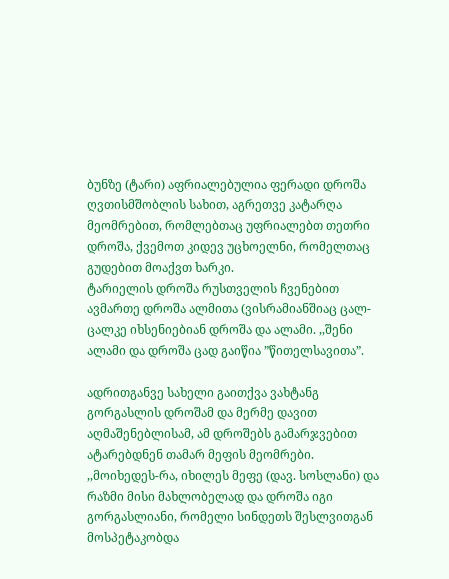ბუნზე (ტარი) აფრიალებულია ფერადი დროშა ღვთისმშობლის სახით, აგრეთვე კატარღა მეომრებით, რომლებთაც უფრიალებთ თეთრი დროშა, ქვემოთ კიდევ უცხოელნი, რომელთაც გუდებით მოაქვთ ხარკი.
ტარიელის დროშა რუსთველის ჩვენებით ავმართე დროშა ალმითა (ვისრამიანშიაც ცალ-ცალკე იხსენიებიან დროშა და ალამი. ,,შენი ალამი და დროშა ცად გაიწია ”წითელსავითა”.

ადრითგანვე სახელი გაითქვა ვახტანგ გორგასლის დროშამ და მერმე დავით აღმაშენებლისამ, ამ დროშებს გამარჯვებით ატარებდნენ თამარ მეფის მეომრები.
,,მოიხედეს-რა, იხილეს მეფე (დავ. სოსლანი) და რაზმი მისი მახლობელად და დროშა იგი გორგასლიანი, რომელი სინდეთს შესლვითგან მოსპეტაკობდა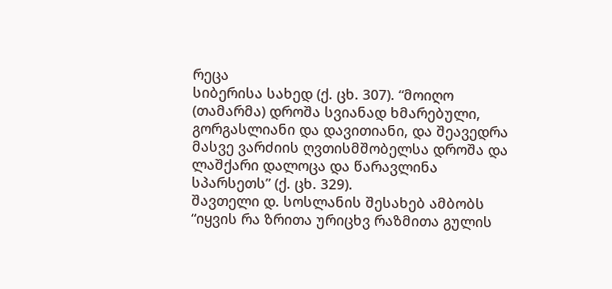რეცა
სიბერისა სახედ (ქ. ცხ. 307). “მოიღო (თამარმა) დროშა სვიანად ხმარებული, გორგასლიანი და დავითიანი, და შეავედრა მასვე ვარძიის ღვთისმშობელსა დროშა და ლაშქარი დალოცა და წარავლინა სპარსეთს” (ქ. ცხ. 329).
შავთელი დ. სოსლანის შესახებ ამბობს “იყვის რა ზრითა ურიცხვ რაზმითა გულის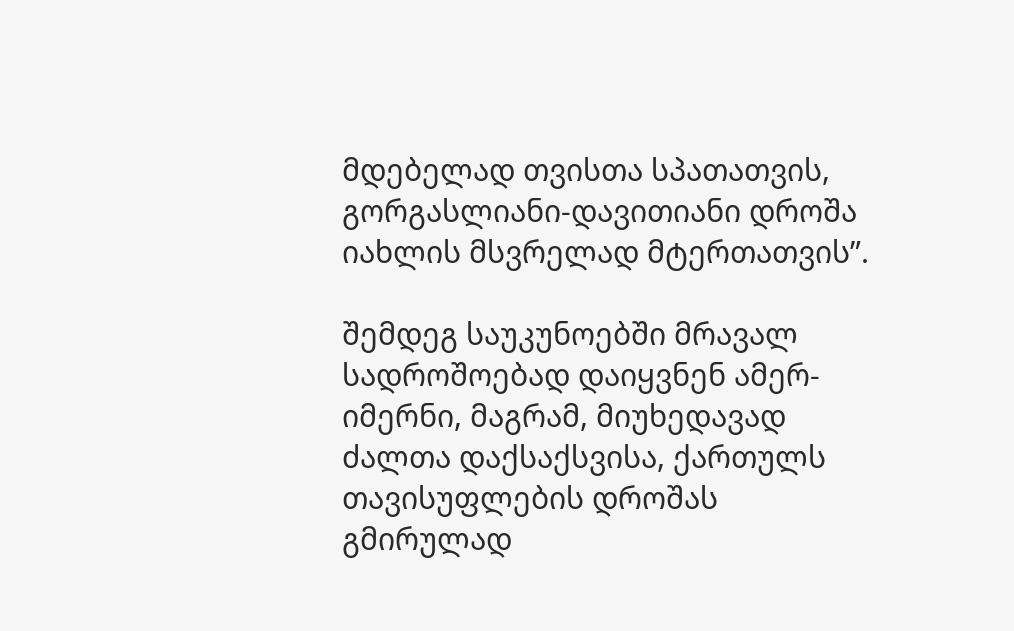მდებელად თვისთა სპათათვის, გორგასლიანი-დავითიანი დროშა იახლის მსვრელად მტერთათვის”.

შემდეგ საუკუნოებში მრავალ სადროშოებად დაიყვნენ ამერ-იმერნი, მაგრამ, მიუხედავად ძალთა დაქსაქსვისა, ქართულს თავისუფლების დროშას გმირულად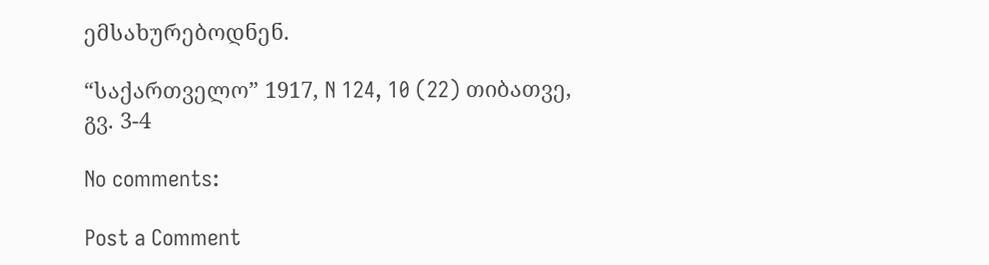ემსახურებოდნენ.

“საქართველო” 1917, N 124, 10 (22) თიბათვე, გვ. 3-4

No comments:

Post a Comment